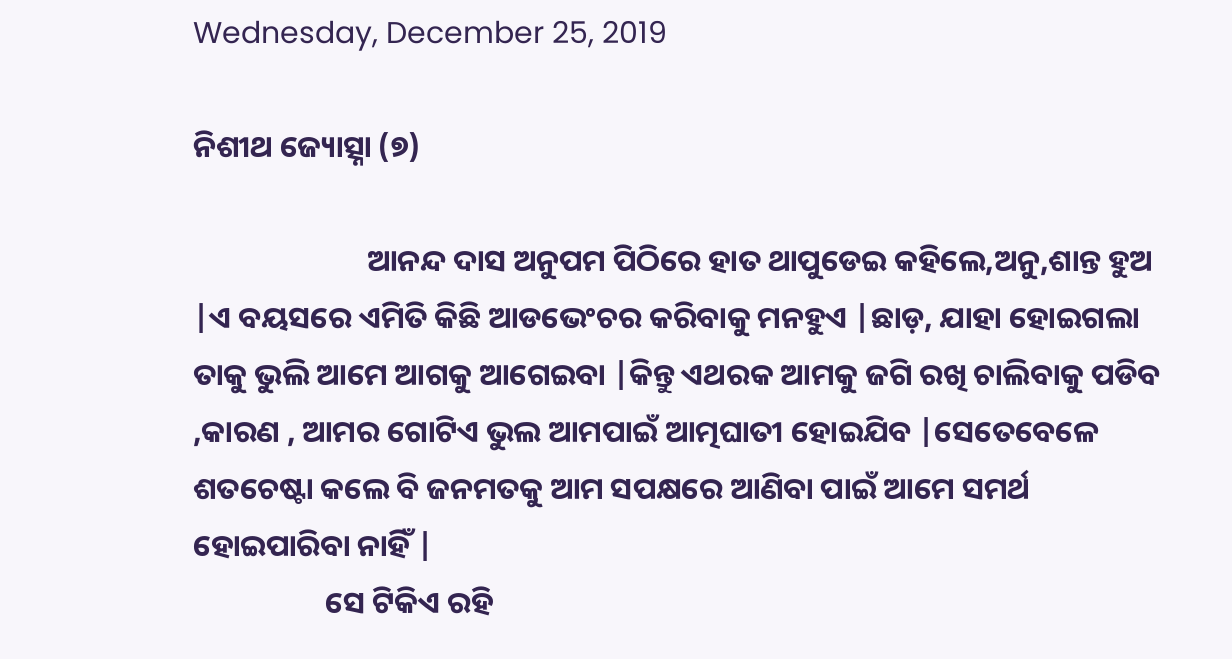Wednesday, December 25, 2019

ନିଶୀଥ ଜ୍ୟୋତ୍ସ୍ନା (୭)

                         ଆନନ୍ଦ ଦାସ ଅନୁପମ ପିଠିରେ ହାତ ଥାପୁଡେଇ କହିଲେ,ଅନୁ,ଶାନ୍ତ ହୁଅ |ଏ ବୟସରେ ଏମିତି କିଛି ଆଡଭେଂଚର କରିବାକୁ ମନହୁଏ |ଛାଡ଼, ଯାହା ହୋଇଗଲା ତାକୁ ଭୁଲି ଆମେ ଆଗକୁ ଆଗେଇବା |କିନ୍ତୁ ଏଥରକ ଆମକୁ ଜଗି ରଖି ଚାଲିବାକୁ ପଡିବ ,କାରଣ , ଆମର ଗୋଟିଏ ଭୁଲ ଆମପାଇଁ ଆତ୍ମଘାତୀ ହୋଇଯିବ |ସେତେବେଳେ ଶତଚେଷ୍ଟା କଲେ ବି ଜନମତକୁ ଆମ ସପକ୍ଷରେ ଆଣିବା ପାଇଁ ଆମେ ସମର୍ଥ ହୋଇପାରିବା ନାହିଁ |
                   ସେ ଟିକିଏ ରହି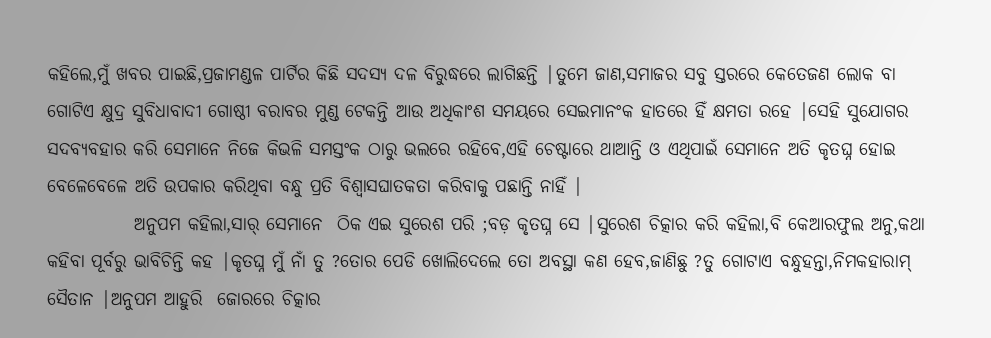କହିଲେ,ମୁଁ ଖବର ପାଇଛି,ପ୍ରଜାମଣ୍ଡଳ ପାର୍ଟିର କିଛି ସଦସ୍ୟ ଦଳ ବିରୁଦ୍ଧରେ ଲାଗିଛନ୍ତି |ତୁମେ ଜାଣ,ସମାଜର ସବୁ ସ୍ତରରେ କେତେଜଣ ଲୋକ ବା ଗୋଟିଏ କ୍ଷୁଦ୍ର ସୁବିଧାବାଦୀ ଗୋଷ୍ଠୀ ବରାବର ମୁଣ୍ଡ ଟେକନ୍ତି ଆଉ ଅଧିକାଂଶ ସମୟରେ ସେଇମାନଂକ ହାତରେ ହିଁ କ୍ଷମତା ରହେ |ସେହି ସୁଯୋଗର ସଦବ୍ୟବହାର କରି ସେମାନେ ନିଜେ କିଭଳି ସମସ୍ତଂକ ଠାରୁ ଭଲରେ ରହିବେ,ଏହି ଚେଷ୍ଟାରେ ଥାଆନ୍ତି ଓ ଏଥିପାଇଁ ସେମାନେ ଅତି କୃତଘ୍ନ ହୋଇ ବେଳେବେଳେ ଅତି ଉପକାର କରିଥିବା ବନ୍ଧୁ ପ୍ରତି ବିଶ୍ବାସଘାତକତା କରିବାକୁ ପଛାନ୍ତି ନାହିଁ |
            ଅନୁପମ କହିଲା,ସାର୍ ସେମାନେ  ଠିକ ଏଇ ସୁରେଶ ପରି ;ବଡ଼ କୃତଘ୍ନ ସେ |ସୁରେଶ ଚିତ୍କାର କରି କହିଲା,ବି କେଆରଫୁଲ ଅନୁ,କଥା କହିବା ପୂର୍ବରୁ ଭାବିଚିନ୍ତି କହ |କୃତଘ୍ନ ମୁଁ ନାଁ ତୁ ?ତୋର ପେଡି ଖୋଲିଦେଲେ ତୋ ଅବସ୍ଥା କଣ ହେବ,ଜାଣିଛୁ ?ତୁ ଗୋଟାଏ ବନ୍ଧୁହନ୍ତା,ନିମକହାରାମ୍ ସୈତାନ |ଅନୁପମ ଆହୁରି  ଜୋରରେ ଚିତ୍କାର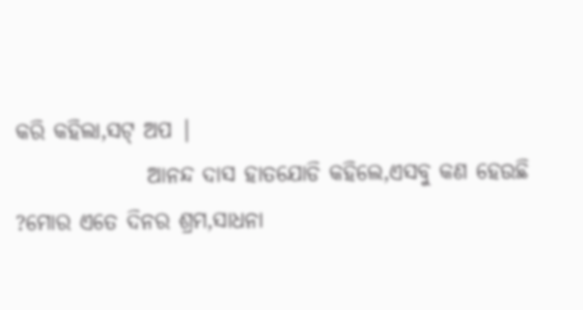କରି କହିଲା,ସଟ୍ ଅପ |
               ଆନନ୍ଦ ଦାସ ହାତଯୋଡି କହିଲେ,ଏସବୁ କଣ ହେଉଛି ?ମୋର ଏତେ ଦିନର ଶ୍ରମ,ସାଧନା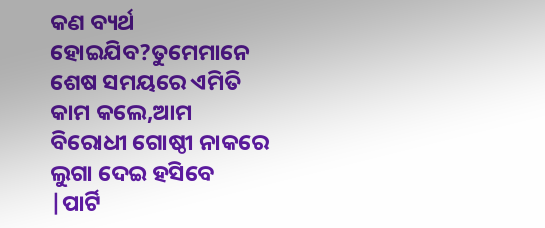କଣ ବ୍ୟର୍ଥ ହୋଇଯିବ?ତୁମେମାନେ ଶେଷ ସମୟରେ ଏମିତି କାମ କଲେ,ଆମ ବିରୋଧୀ ଗୋଷ୍ଠୀ ନାକରେ ଲୁଗା ଦେଇ ହସିବେ |ପାର୍ଟି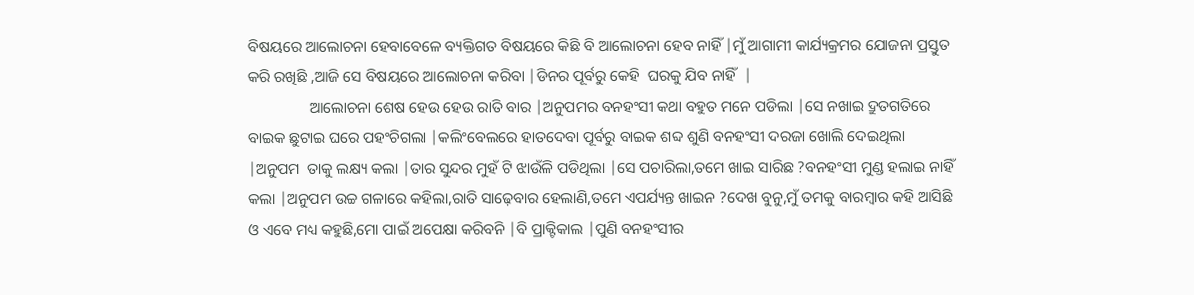ବିଷୟରେ ଆଲୋଚନା ହେବାବେଳେ ବ୍ୟକ୍ତିଗତ ବିଷୟରେ କିଛି ବି ଆଲୋଚନା ହେବ ନାହିଁ |ମୁଁ ଆଗାମୀ କାର୍ଯ୍ୟକ୍ରମର ଯୋଜନା ପ୍ରସ୍ତୁତ କରି ରଖିଛି ,ଆଜି ସେ ବିଷୟରେ ଆଲୋଚନା କରିବା |ଡିନର ପୂର୍ବରୁ କେହି  ଘରକୁ ଯିବ ନାହିଁ  |
                ଆଲୋଚନା ଶେଷ ହେଉ ହେଉ ରାତି ବାର |ଅନୁପମର ବନହଂସୀ କଥା ବହୁତ ମନେ ପଡିଲା |ସେ ନଖାଇ ଦ୍ରୁତଗତିରେ ବାଇକ ଛୁଟାଇ ଘରେ ପହଂଚିଗଲା |କଲିଂବେଲରେ ହାତଦେବା ପୂର୍ବରୁ ବାଇକ ଶବ୍ଦ ଶୁଣି ବନହଂସୀ ଦରଜା ଖୋଲି ଦେଇଥିଲା |ଅନୁପମ  ତାକୁ ଲକ୍ଷ୍ୟ କଲା |ତାର ସୁନ୍ଦର ମୁହଁ ଟି ଝାଉଁଳି ପଡିଥିଲା |ସେ ପଚାରିଲା,ତମେ ଖାଇ ସାରିଛ ?ବନହଂସୀ ମୁଣ୍ଡ ହଲାଇ ନାହିଁ କଲା |ଅନୁପମ ଉଚ୍ଚ ଗଳାରେ କହିଲା,ରାତି ସାଢ଼େବାର ହେଲାଣି,ତମେ ଏପର୍ଯ୍ୟନ୍ତ ଖାଇନ ?ଦେଖ ବୁନୁ,ମୁଁ ତମକୁ ବାରମ୍ବାର କହି ଆସିଛି ଓ ଏବେ ମଧ୍ୟ କହୁଛି,ମୋ ପାଇଁ ଅପେକ୍ଷା କରିବନି |ବି ପ୍ରାକ୍ଟିକାଲ |ପୁଣି ବନହଂସୀର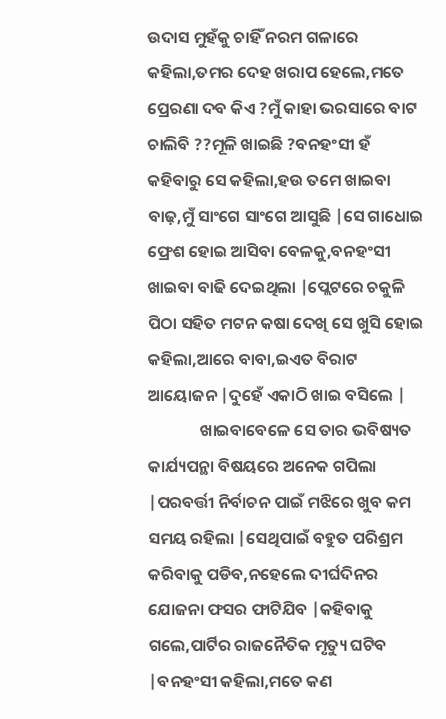ଉଦାସ ମୁହଁକୁ ଚାହିଁ ନରମ ଗଳାରେ କହିଲା,ତମର ଦେହ ଖରାପ ହେଲେ,ମତେ ପ୍ରେରଣା ଦବ କିଏ ?ମୁଁ କାହା ଭରସାରେ ବାଟ ଚାଲିବି ??ମୂଳି ଖାଇଛି ?ବନହଂସୀ ହଁ କହିବାରୁ ସେ କହିଲା,ହଉ ତମେ ଖାଇବା ବାଢ଼,ମୁଁ ସାଂଗେ ସାଂଗେ ଆସୁଛି |ସେ ଗାଧୋଇ ଫ୍ରେଶ ହୋଇ ଆସିବା ବେଳକୁ,ବନହଂସୀ ଖାଇବା ବାଢି ଦେଇଥିଲା |ପ୍ଲେଟରେ ଚକୁଳି ପିଠା ସହିତ ମଟନ କଷା ଦେଖି ସେ ଖୁସି ହୋଇ କହିଲା,ଆରେ ବାବା,ଇଏତ ବିରାଟ ଆୟୋଜନ |ଦୁହେଁ ଏକାଠି ଖାଇ ବସିଲେ |
              ଖାଇବାବେଳେ ସେ ତାର ଭବିଷ୍ୟତ କାର୍ଯ୍ୟପନ୍ଥା ବିଷୟରେ ଅନେକ ଗପିଲା |ପରବର୍ତ୍ତୀ ନିର୍ବାଚନ ପାଇଁ ମଝିରେ ଖୁବ କମ ସମୟ ରହିଲା |ସେଥିପାଇଁ ବହୁତ ପରିଶ୍ରମ କରିବାକୁ ପଡିବ,ନହେଲେ ଦୀର୍ଘଦିନର ଯୋଜନା ଫସର ଫାଟିଯିବ |କହିବାକୁ ଗଲେ,ପାର୍ଟିର ରାଜନୈତିକ ମୃତ୍ୟୁ ଘଟିବ |ବନହଂସୀ କହିଲା,ମତେ କଣ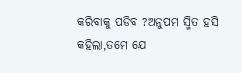କରିବାକୁ ପଡିବ ?ଅନୁପମ ସ୍ମିତ ହସି କହିଲା,ତମେ ଯେ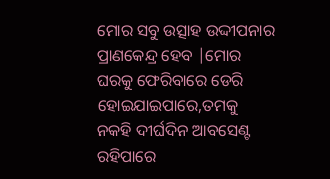ମୋର ସବୁ ଉତ୍ସାହ ଉଦ୍ଦୀପନାର ପ୍ରାଣକେନ୍ଦ୍ର ହେବ |ମୋର ଘରକୁ ଫେରିବାରେ ଡେରି ହୋଇଯାଇପାରେ,ତମକୁ ନକହି ଦୀର୍ଘଦିନ ଆବସେଣ୍ଟ ରହିପାରେ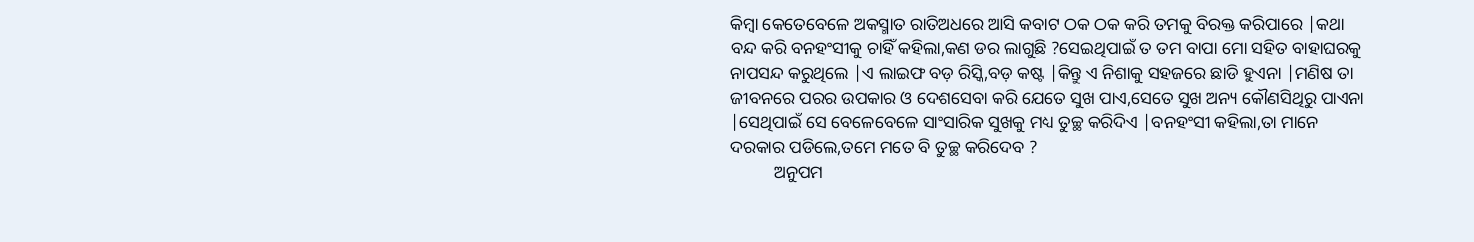କିମ୍ବା କେତେବେଳେ ଅକସ୍ମାତ ରାତିଅଧରେ ଆସି କବାଟ ଠକ ଠକ କରି ତମକୁ ବିରକ୍ତ କରିପାରେ |କଥା ବନ୍ଦ କରି ବନହଂସୀକୁ ଚାହିଁ କହିଲା,କଣ ଡର ଲାଗୁଛି ?ସେଇଥିପାଇଁ ତ ତମ ବାପା ମୋ ସହିତ ବାହାଘରକୁ ନାପସନ୍ଦ କରୁଥିଲେ |ଏ ଲାଇଫ ବଡ଼ ରିସ୍କି,ବଡ଼ କଷ୍ଟ |କିନ୍ତୁ ଏ ନିଶାକୁ ସହଜରେ ଛାଡି ହୁଏନା |ମଣିଷ ତା ଜୀବନରେ ପରର ଉପକାର ଓ ଦେଶସେବା କରି ଯେତେ ସୁଖ ପାଏ,ସେତେ ସୁଖ ଅନ୍ୟ କୌଣସିଥିରୁ ପାଏନା |ସେଥିପାଇଁ ସେ ବେଳେବେଳେ ସାଂସାରିକ ସୁଖକୁ ମଧ୍ୟ ତୁଚ୍ଛ କରିଦିଏ |ବନହଂସୀ କହିଲା,ତା ମାନେ ଦରକାର ପଡିଲେ,ତମେ ମତେ ବି ତୁଚ୍ଛ କରିଦେବ ?
          ଅନୁପମ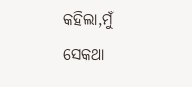କହିଲା,ମୁଁ ସେକଥା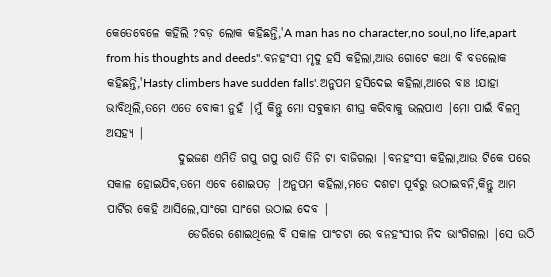କେତେବେଳେ କହିଲି ?ବଡ଼ ଲୋକ କହିଛନ୍ତି,'A man has no character,no soul,no life,apart from his thoughts and deeds".ବନହଂସୀ ମୃଦୁ ହସି କହିଲା,ଆଉ ଗୋଟେ କଥା ବି ବଡଲୋକ କହିଛନ୍ତି,'Hasty climbers have sudden falls'.ଅନୁପମ ହସିଦେଇ କହିଲା,ଆରେ ବାଃ !ଯାହା ଭାବିଥିଲି,ତମେ ଏତେ ବୋକୀ ନୁହଁ |ମୁଁ କିନ୍ତୁ ମୋ ସବୁକାମ ଶୀଘ୍ର କରିବାକୁ ଭଲପାଏ |ମୋ ପାଇଁ ବିଳମ୍ବ ଅସହ୍ୟ |
               ଦୁଇଜଣ ଏମିତି ଗପୁ ଗପୁ ରାତି ତିନି ଟା ବାଜିଗଲା |ବନହଂସୀ କହିଲା,ଆଉ ଟିକେ ପରେ ସକାଳ ହୋଇଯିବ,ତମେ ଏବେ ଶୋଇପଡ଼ |ଅନୁପମ କହିଲା,ମତେ ଦଶଟା ପୂର୍ବରୁ ଉଠାଇବନି,କିନ୍ତୁ ଆମ ପାର୍ଟିର କେହି ଆସିଲେ,ସାଂଗେ ସାଂଗେ ଉଠାଇ ଦେବ |
                 ଡେରିରେ ଶୋଇଥିଲେ ବି ସକାଳ ପାଂଚଟା ରେ ବନହଂସୀର ନିଦ ଭାଂଗିଗଲା |ସେ ଉଠି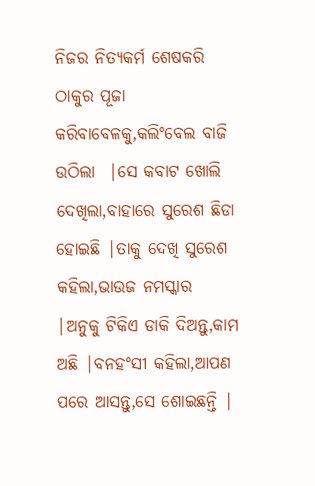ନିଜର ନିତ୍ୟକର୍ମ ଶେଷକରି ଠାକୁର ପୂଜା କରିବାବେଳକୁ,କଲିଂବେଲ ବାଜି ଉଠିଲା  |ସେ କବାଟ ଖୋଲି ଦେଖିଲା,ବାହାରେ ସୁରେଶ ଛିଡା ହୋଇଛି |ତାକୁ ଦେଖି ସୁରେଶ କହିଲା,ଭାଉଜ ନମସ୍କାର |ଅନୁକୁ ଟିକିଏ ଡାକି ଦିଅନ୍ତୁ,କାମ ଅଛି |ବନହଂସୀ କହିଲା,ଆପଣ ପରେ ଆସନ୍ତୁ,ସେ ଶୋଇଛନ୍ତି |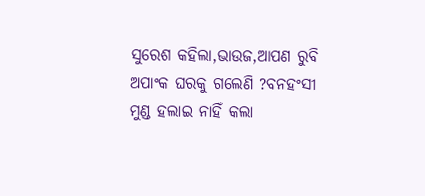ସୁରେଶ କହିଲା,ଭାଉଜ,ଆପଣ ରୁବି ଅପାଂକ ଘରକୁ ଗଲେଣି ?ବନହଂସୀ ମୁଣ୍ଡ ହଲାଇ ନାହିଁ କଲା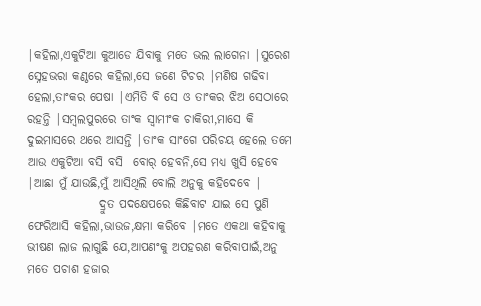|କହିଲା,ଏକୁଟିଆ କୁଆଡେ ଯିବାକୁ ମତେ ଭଲ ଲାଗେନା |ସୁରେଶ ସ୍ନେହଭରା କଣ୍ଠରେ କହିଲା,ସେ ଜଣେ ଟିଚର |ମଣିଷ ଗଢିବା ହେଲା,ତାଂକର ପେଷା |ଏମିତି ବି ସେ ଓ ତାଂକର ଝିଅ ସେଠାରେ ରହନ୍ତି |ସମ୍ବଲପୁରରେ ତାଂକ ସ୍ବାମୀଂକ ଚାକିରୀ,ମାସେ କି ଦୁଇମାସରେ ଥରେ ଆସନ୍ତି |ତାଂକ ସାଂଗେ ପରିଚୟ ହେଲେ ତମେ ଆଉ ଏକୁଟିଆ ବସି ବସି  ବୋର୍ ହେବନି,ସେ ମଧ୍ୟ ଖୁସି ହେବେ |ଆଛା ମୁଁ ଯାଉଛି,ମୁଁ ଆସିଥିଲି ବୋଲି ଅନୁକୁ କହିଦେବେ |
               ଦ୍ରୁତ ପଦକ୍ଷେପରେ କିଛିବାଟ ଯାଇ ସେ ପୁଣି ଫେରିଆସି କହିଲା,ଭାଉଜ,କ୍ଷମା କରିବେ |ମତେ ଏକଥା କହିବାକୁ ଭୀଷଣ ଲାଜ ଲାଗୁଛି ଯେ,ଆପଣଂକୁ ଅପହରଣ କରିବାପାଇଁ,ଅନୁ ମତେ ପଚାଶ ହଜାର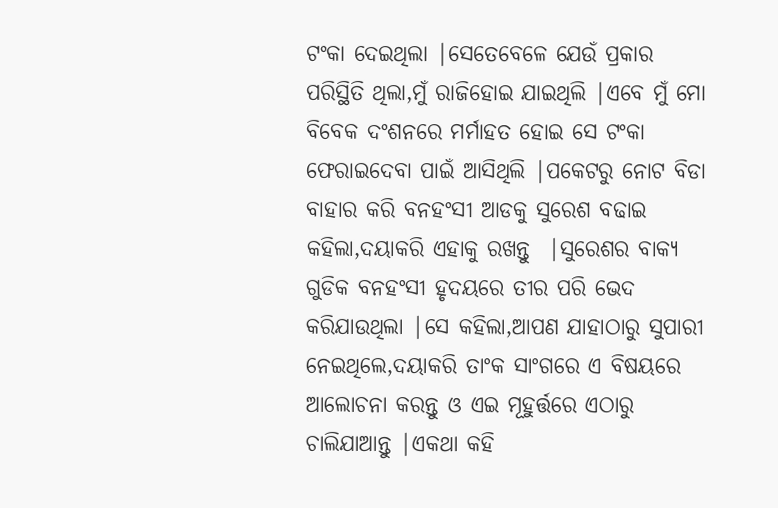ଟଂକା ଦେଇଥିଲା |ସେତେବେଳେ ଯେଉଁ ପ୍ରକାର ପରିସ୍ଥିତି ଥିଲା,ମୁଁ ରାଜିହୋଇ ଯାଇଥିଲି |ଏବେ ମୁଁ ମୋ ବିବେକ ଦଂଶନରେ ମର୍ମାହତ ହୋଇ ସେ ଟଂକା ଫେରାଇଦେବା ପାଇଁ ଆସିଥିଲି |ପକେଟରୁ ନୋଟ ବିଡା ବାହାର କରି ବନହଂସୀ ଆଡକୁ ସୁରେଶ ବଢାଇ କହିଲା,ଦୟାକରି ଏହାକୁ ରଖନ୍ତୁ  |ସୁରେଶର ବାକ୍ୟ ଗୁଡିକ ବନହଂସୀ ହୃଦୟରେ ତୀର ପରି ଭେଦ କରିଯାଉଥିଲା |ସେ କହିଲା,ଆପଣ ଯାହାଠାରୁ ସୁପାରୀ ନେଇଥିଲେ,ଦୟାକରି ତାଂକ ସାଂଗରେ ଏ ବିଷୟରେ ଆଲୋଚନା କରନ୍ତୁ ଓ ଏଇ ମୂହୁର୍ତ୍ତରେ ଏଠାରୁ ଚାଲିଯାଆନ୍ତୁ |ଏକଥା କହି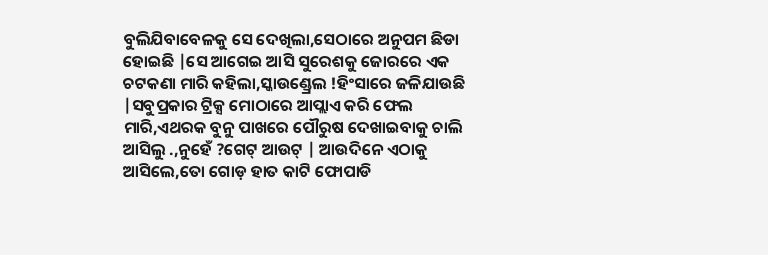ବୁଲିଯିବାବେଳକୁ ସେ ଦେଖିଲା,ସେଠାରେ ଅନୁପମ ଛିଡା ହୋଇଛି |ସେ ଆଗେଇ ଆସି ସୁରେଶକୁ ଜୋରରେ ଏକ ଚଟକଣା ମାରି କହିଲା,ସ୍କାଉଣ୍ଡ୍ରେଲ !ହିଂସାରେ ଜଳିଯାଉଛି |ସବୁପ୍ରକାର ଟ୍ରିକ୍ସ ମୋଠାରେ ଆପ୍ଲାଏ କରି ଫେଲ ମାରି,ଏଥରକ ବୁନୁ ପାଖରେ ପୌରୁଷ ଦେଖାଇବାକୁ ଚାଲି ଆସିଲୁ .,ନୁହେଁ ?ଗେଟ୍ ଆଉଟ୍ | ଆଉଦିନେ ଏଠାକୁ ଆସିଲେ,ତୋ ଗୋଡ଼ ହାତ କାଟି ଫୋପାଡି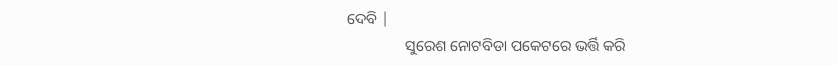ଦେବି |
               ସୁରେଶ ନୋଟବିଡା ପକେଟରେ ଭର୍ତ୍ତି କରି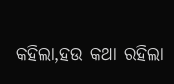କହିଲା,ହଉ କଥା ରହିଲା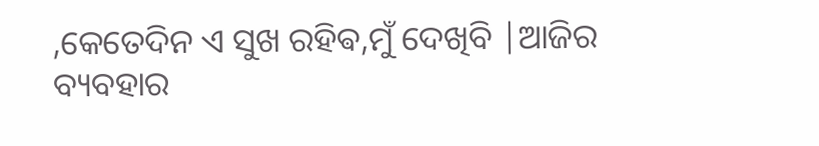,କେତେଦିନ ଏ ସୁଖ ରହିଵ,ମୁଁ ଦେଖିବି |ଆଜିର ବ୍ୟବହାର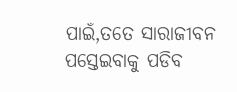ପାଇଁ,ତତେ ସାରାଜୀବନ ପସ୍ତେଇବାକୁ ପଡିବ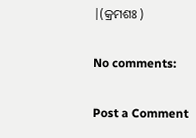|(କ୍ରମଶଃ )

No comments:

Post a Comment